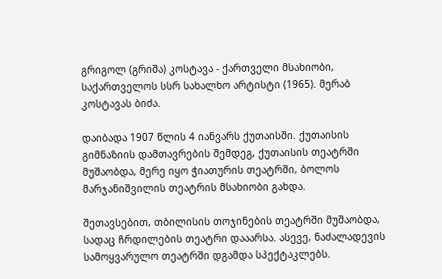გრიგოლ (გრიშა) კოსტავა - ქართველი მსახიობი, საქართველოს სსრ სახალხო არტისტი (1965). მერაბ კოსტავას ბიძა.

დაიბადა 1907 წლის 4 იანვარს ქუთაისში. ქუთაისის გიმნაზიის დამთავრების შემდეგ, ქუთაისის თეატრში მუშაობდა, მერე იყო ჭიათურის თეატრში, ბოლოს მარჯანიშვილის თეატრის მსახიობი გახდა.

შეთავსებით, თბილისის თოჯინების თეატრში მუშაობდა, სადაც ჩრდილების თეატრი დააარსა. ასევე, ნაძალადევის სამოყვარულო თეატრში დგამდა სპექტაკლებს.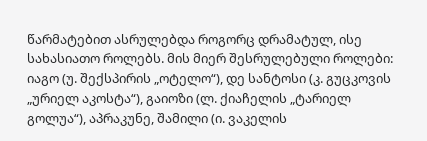წარმატებით ასრულებდა როგორც დრამატულ, ისე სახასიათო როლებს. მის მიერ შესრულებული როლები: იაგო (უ. შექსპირის „ოტელო“), დე სანტოსი (კ. გუცკოვის „ურიელ აკოსტა“), გაიოზი (ლ. ქიაჩელის „ტარიელ გოლუა“), აპრაკუნე, შამილი (ი. ვაკელის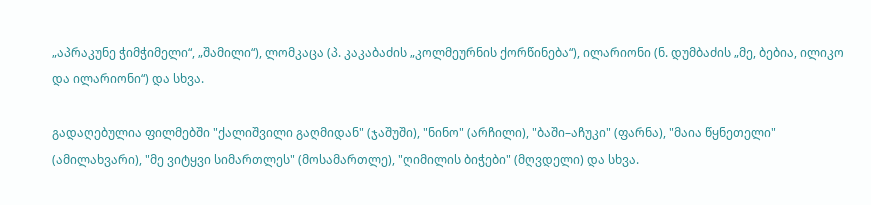„აპრაკუნე ჭიმჭიმელი“, „შამილი“), ლომკაცა (პ. კაკაბაძის „კოლმეურნის ქორწინება“), ილარიონი (ნ. დუმბაძის „მე, ბებია, ილიკო და ილარიონი“) და სხვა.

გადაღებულია ფილმებში "ქალიშვილი გაღმიდან" (ჯაშუში), "ნინო" (არჩილი), "ბაში–აჩუკი" (ფარნა), "მაია წყნეთელი" (ამილახვარი), "მე ვიტყვი სიმართლეს" (მოსამართლე), "ღიმილის ბიჭები" (მღვდელი) და სხვა.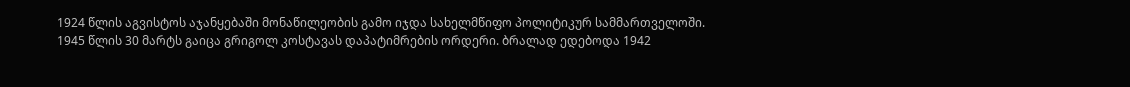1924 წლის აგვისტოს აჯანყებაში მონაწილეობის გამო იჯდა სახელმწიფო პოლიტიკურ სამმართველოში. 1945 წლის 30 მარტს გაიცა გრიგოლ კოსტავას დაპატიმრების ორდერი. ბრალად ედებოდა 1942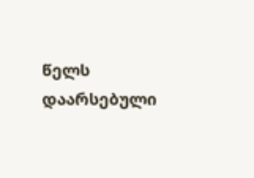წელს დაარსებული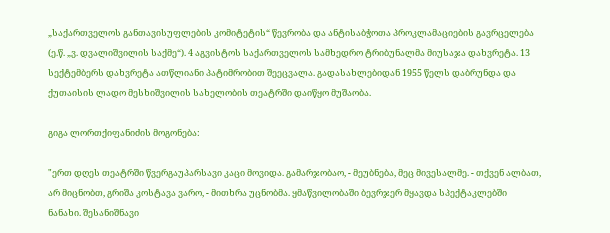„საქართველოს განთავისუფლების კომიტეტის“ წევრობა და ანტისაბჭოთა პროკლამაციების გავრცელება (ე.წ. „ვ. დვალიშვილის საქმე“). 4 აგვისტოს საქართველოს სამხედრო ტრიბუნალმა მიუსაჯა დახვრეტა. 13 სექტემბერს დახვრეტა ათწლიანი პატიმრობით შეეცვალა. გადასახლებიდან 1955 წელს დაბრუნდა და ქუთაისის ლადო მესხიშვილის სახელობის თეატრში დაიწყო მუშაობა.

გიგა ლორთქიფანიძის მოგონება:

"ერთ დღეს თეატრში წვერგაუპარსავი კაცი მოვიდა. გამარჯობაო, - მეუბნება, მეც მივესალმე. - თქვენ ალბათ, არ მიცნობთ, გრიშა კოსტავა ვარო, - მითხრა უცნობმა. ყმაწვილობაში ბევრჯერ მყავდა სპექტაკლებში ნანახი. შესანიშნავი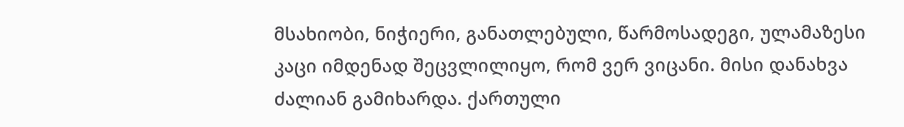მსახიობი, ნიჭიერი, განათლებული, წარმოსადეგი, ულამაზესი კაცი იმდენად შეცვლილიყო, რომ ვერ ვიცანი. მისი დანახვა ძალიან გამიხარდა. ქართული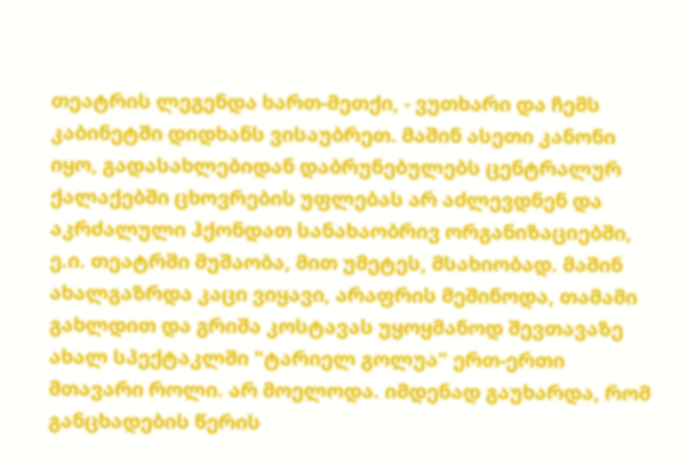თეატრის ლეგენდა ხართ-მეთქი, - ვუთხარი და ჩემს კაბინეტში დიდხანს ვისაუბრეთ. მაშინ ასეთი კანონი იყო, გადასახლებიდან დაბრუნებულებს ცენტრალურ ქალაქებში ცხოვრების უფლებას არ აძლევდნენ და აკრძალული ჰქონდათ სანახაობრივ ორგანიზაციებში, ე.ი. თეატრში მუშაობა, მით უმეტეს, მსახიობად. მაშინ ახალგაზრდა კაცი ვიყავი, არაფრის მეშინოდა, თამამი გახლდით და გრიშა კოსტავას უყოყმანოდ შევთავაზე ახალ სპექტაკლში "ტარიელ გოლუა" ერთ-ერთი მთავარი როლი. არ მოელოდა. იმდენად გაუხარდა, რომ განცხადების წერის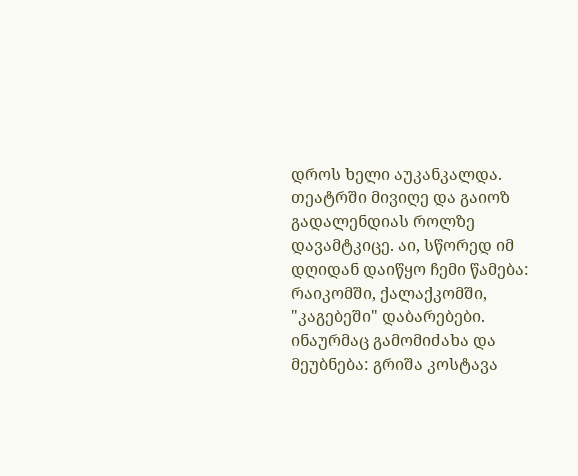დროს ხელი აუკანკალდა. თეატრში მივიღე და გაიოზ გადალენდიას როლზე დავამტკიცე. აი, სწორედ იმ დღიდან დაიწყო ჩემი წამება: რაიკომში, ქალაქკომში, "კაგებეში" დაბარებები. ინაურმაც გამომიძახა და მეუბნება: გრიშა კოსტავა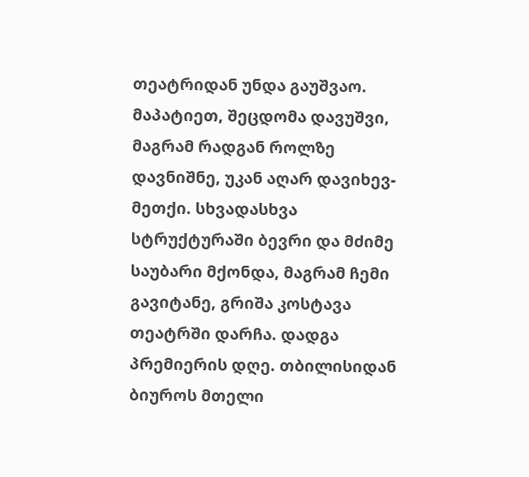თეატრიდან უნდა გაუშვაო. მაპატიეთ, შეცდომა დავუშვი, მაგრამ რადგან როლზე დავნიშნე, უკან აღარ დავიხევ-მეთქი. სხვადასხვა სტრუქტურაში ბევრი და მძიმე საუბარი მქონდა, მაგრამ ჩემი გავიტანე, გრიშა კოსტავა თეატრში დარჩა. დადგა პრემიერის დღე. თბილისიდან ბიუროს მთელი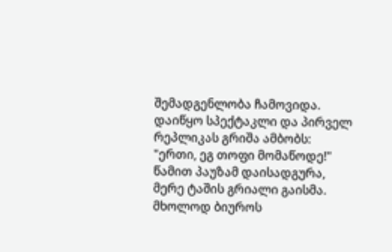შემადგენლობა ჩამოვიდა. დაიწყო სპექტაკლი და პირველ რეპლიკას გრიშა ამბობს: "ერთი, ეგ თოფი მომაწოდე!" წამით პაუზამ დაისადგურა, მერე ტაშის გრიალი გაისმა. მხოლოდ ბიუროს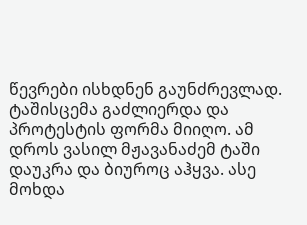წევრები ისხდნენ გაუნძრევლად. ტაშისცემა გაძლიერდა და პროტესტის ფორმა მიიღო. ამ დროს ვასილ მჟავანაძემ ტაში დაუკრა და ბიუროც აჰყვა. ასე მოხდა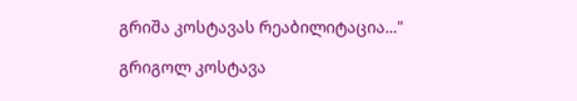გრიშა კოსტავას რეაბილიტაცია..."

გრიგოლ კოსტავა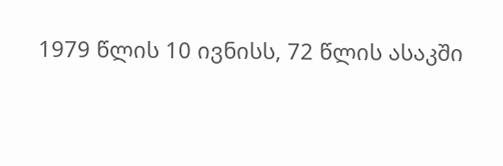1979 წლის 10 ივნისს, 72 წლის ასაკში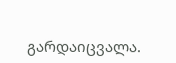გარდაიცვალა.